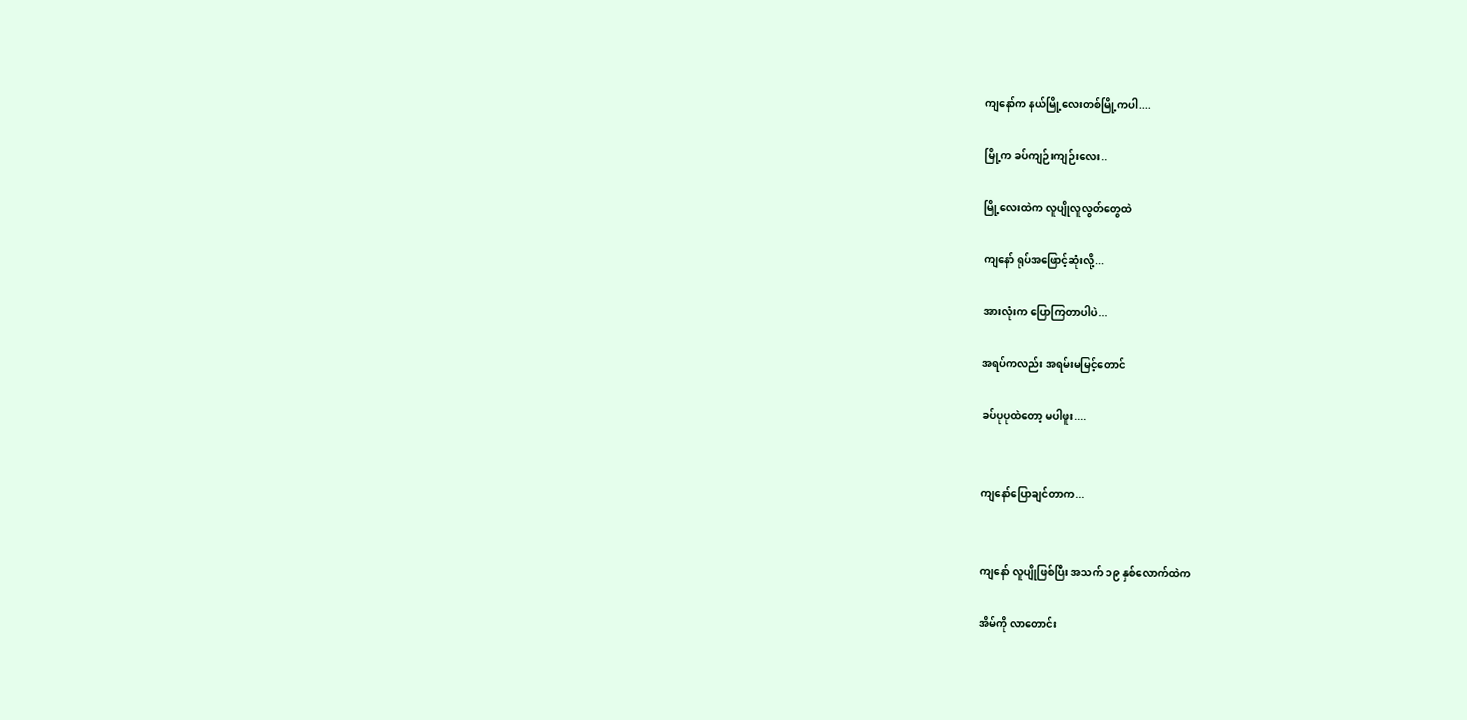ကျနော်က နယ်မြို့လေးတစ်မြို့ကပါ....

မြို့က ခပ်ကျဉ်းကျဉ်းလေး..

မြို့လေးထဲက လူပျိုလူလွတ်တွေထဲ

ကျနော် ရုပ်အဖြောင့်ဆုံးလို့...

အားလုံးက ပြောကြတာပါပဲ...

အရပ်ကလည်း အရမ်းမမြင့်တောင်

ခပ်ပုပုထဲတော့ မပါဖူး....


ကျနော်ပြောချင်တာက...


ကျနော် လူပျိုဖြစ်ပြီး အသက် ၁၉ နှစ်လောက်ထဲက

အိမ်ကို လာတောင်း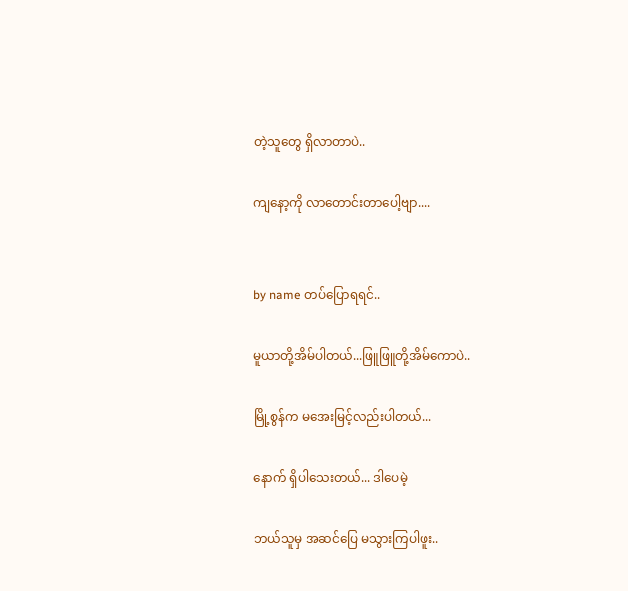တဲ့သူတွေ ရှိလာတာပဲ..

ကျနော့ကို လာတောင်းတာပေါ့ဗျာ....


by name တပ်ပြောရရင်..

မူယာတို့အိမ်ပါတယ်...ဖြူဖြူတို့အိမ်ကောပဲ..

မြို့စွန်က မအေးမြင့်လည်းပါတယ်...

နောက် ရှိပါသေးတယ်... ဒါပေမဲ့

ဘယ်သူမှ အဆင်ပြေ မသွားကြပါဖူး..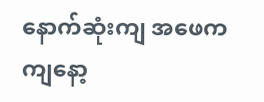နောက်ဆုံးကျ အဖေက ကျနော့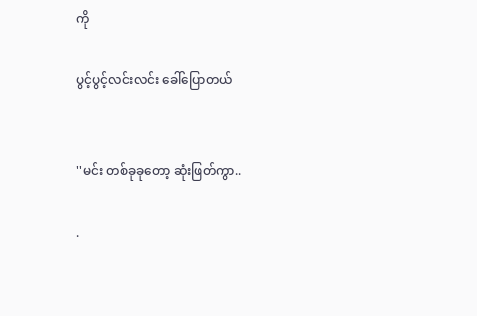ကို

ပွင့်ပွင့်လင်းလင်း ခေါ်ပြောတယ်


''မင်း တစ်ခုခုတော့ ဆုံးဖြတ်ကွာ..

.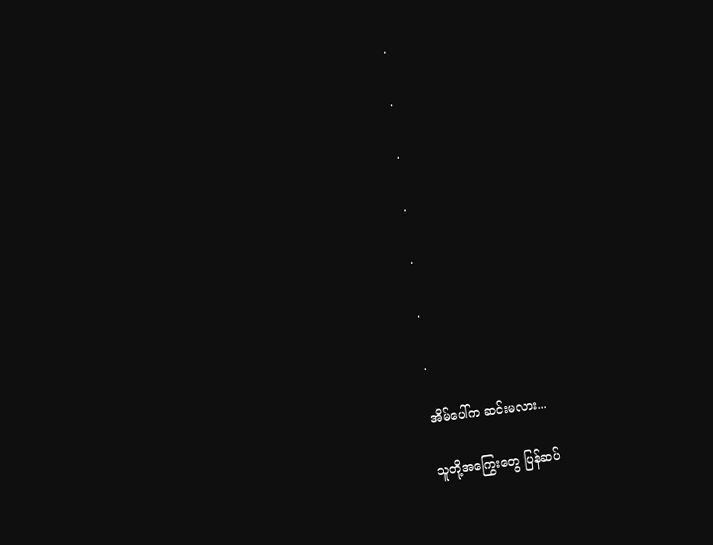.

.

.

.

.

.

.

အိမ်ပေါ်က ဆင်းမလား...

သူတို့အကြွေးတွေ ပြန်ဆပ်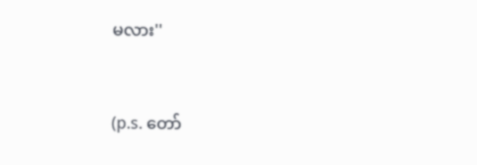မလား''


(p.s. တော်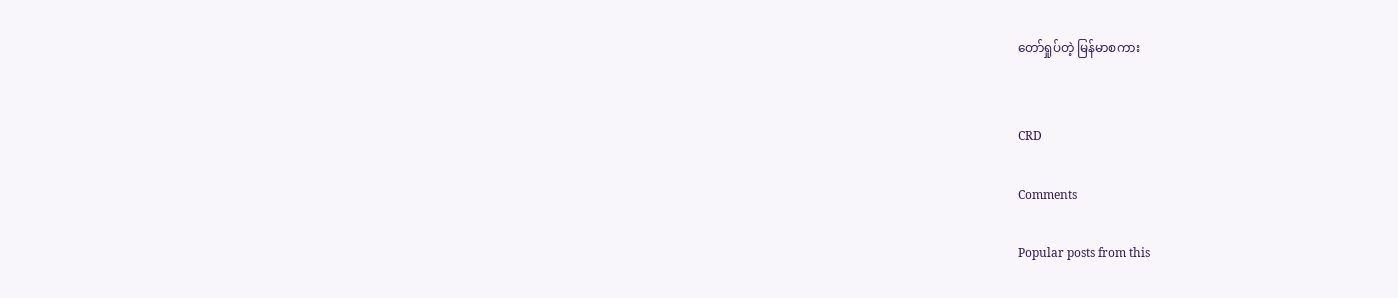တော်ရှုပ်တဲ့ မြန်မာစကား


CRD

Comments

Popular posts from this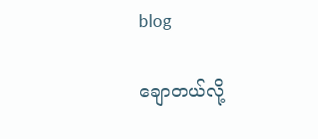blog

ချောတယ်လို့